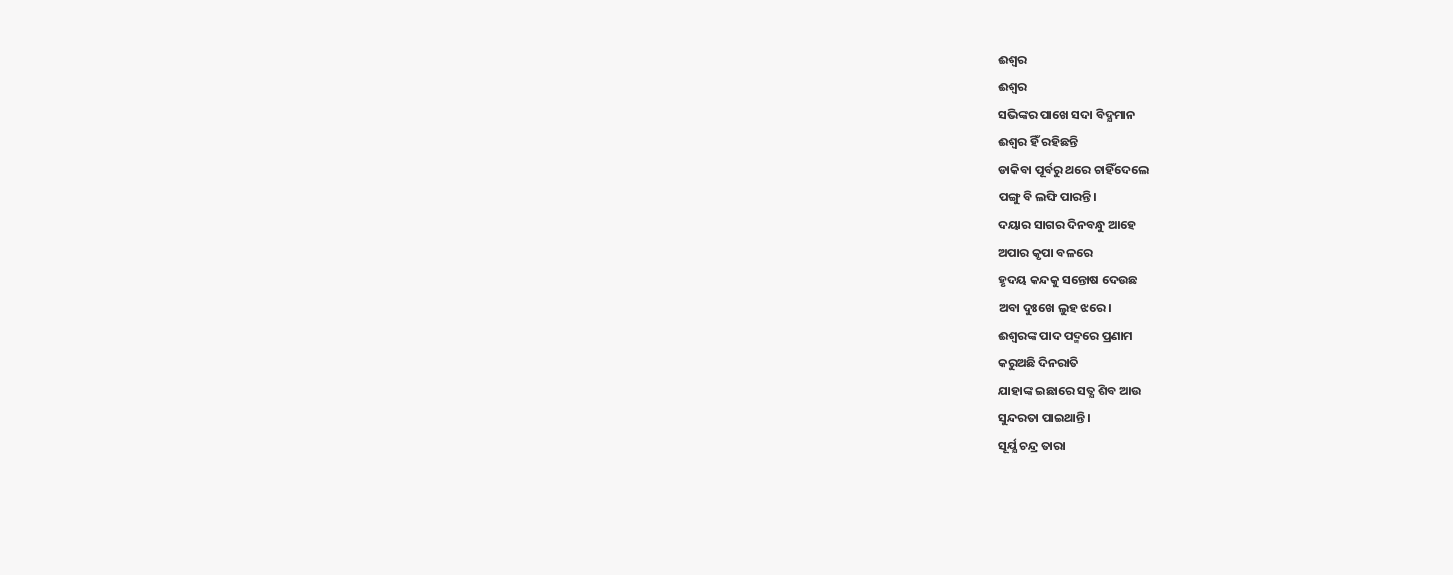ଈଶ୍ବର
ଈଶ୍ବର
ସଭିଙ୍କର ପାଖେ ସଦା ବିଦ୍ଯମାନ
ଈଶ୍ବର ହିଁ ରହିଛନ୍ତି
ଡାକିବା ପୂର୍ବରୁ ଥରେ ଚାହିଁଦେଲେ
ପଙ୍ଗୁ ବି ଲଙ୍ଘି ପାରନ୍ତି।
ଦୟାର ସାଗର ଦିନବନ୍ଧୁ ଆହେ
ଅପାର କୃପା ବଳରେ
ହୃଦୟ କନ୍ଦକୁ ସନ୍ତୋଷ ଦେଉଛ
ଅବା ଦୁଃଖେ ଲୁହ ଝରେ।
ଈଶ୍ବରଙ୍କ ପାଦ ପଦ୍ମରେ ପ୍ରଣାମ
କରୁଅଛି ଦିନରାତି
ଯାହାଙ୍କ ଇଛାରେ ସତ୍ଯ ଶିବ ଆଉ
ସୁନ୍ଦରତା ପାଇଥାନ୍ତି।
ସୂର୍ଯ୍ଯ ଚନ୍ଦ୍ର ତାରା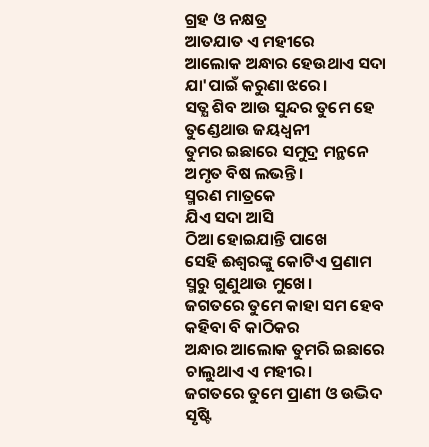ଗ୍ରହ ଓ ନକ୍ଷତ୍ର
ଆତଯାତ ଏ ମହୀରେ
ଆଲୋକ ଅନ୍ଧାର ହେଉଥାଏ ସଦା
ଯା'ପାଇଁ କରୁଣା ଝରେ।
ସତ୍ଯ ଶିବ ଆଉ ସୁନ୍ଦର ତୁମେ ହେ
ତୁଣ୍ଡେଥାଉ ଜୟଧ୍ବନୀ
ତୁମର ଇଛାରେ ସମୁଦ୍ର ମନ୍ଥନେ
ଅମୃତ ବିଷ ଲଭନ୍ତି।
ସ୍ମରଣ ମାତ୍ରକେ
ଯିଏ ସଦା ଆସି
ଠିଆ ହୋଇଯାନ୍ତି ପାଖେ
ସେହି ଈଶ୍ବରଙ୍କୁ କୋଟିଏ ପ୍ରଣାମ
ସ୍ମରୁ ଗୁଣୁଥାଉ ମୁଖେ।
ଜଗତରେ ତୁମେ କାହା ସମ ହେବ
କହିବା ବି କାଠିକର
ଅନ୍ଧାର ଆଲୋକ ତୁମରି ଇଛାରେ
ଚାଲୁଥାଏ ଏ ମହୀର।
ଜଗତରେ ତୁମେ ପ୍ରାଣୀ ଓ ଉଦ୍ଭିଦ
ସୃଷ୍ଟି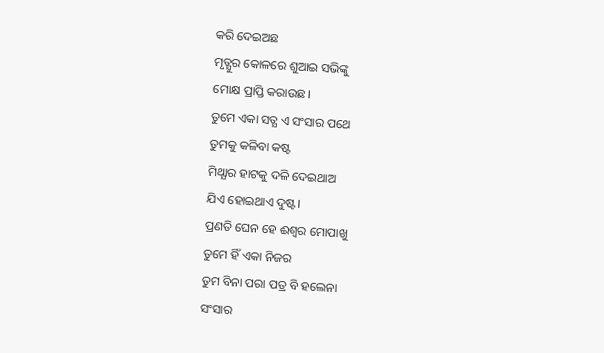କରି ଦେଇଅଛ
ମୃତ୍ଯୁର କୋଳରେ ଶୁଆଇ ସଭିଙ୍କୁ
ମୋକ୍ଷ ପ୍ରାପ୍ତି କରାଉଛ।
ତୁମେ ଏକା ସତ୍ଯ ଏ ସଂସାର ପଥେ
ତୁମକୁ କଳିବା କଷ୍ଟ
ମିଥ୍ଯାର ହାଟକୁ ଦଳି ଦେଇଥାଅ
ଯିଏ ହୋଇଥାଏ ଦୁଷ୍ଟ।
ପ୍ରଣତି ଘେନ ହେ ଈଶ୍ବର ମୋପାଖୁ
ତୁମେ ହିଁ ଏକା ନିଜର
ତୁମ ବିନା ପରା ପତ୍ର ବି ହଲେନା
ସଂସାର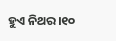ହୁଏ ନିଥର।୧୦